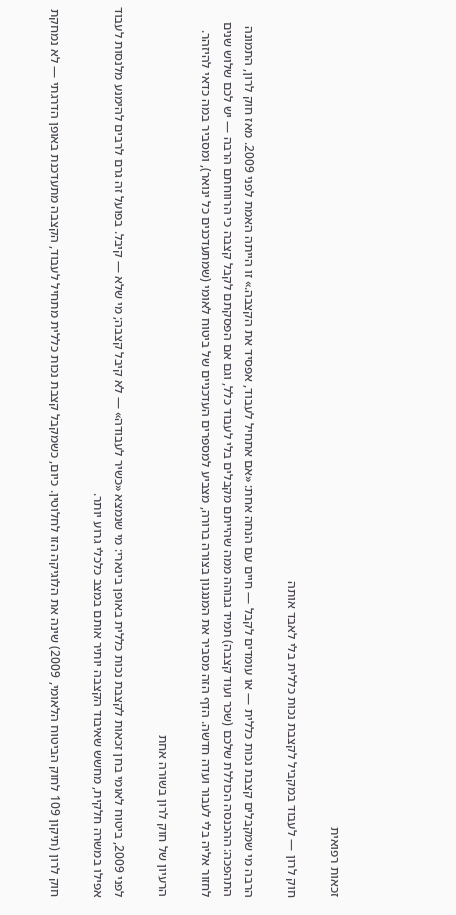זכאות רפואית

חוק לרון — לעבוד במקביל לקצבת נכות כללית בלי לאבד אותה

הרבה מי שמקבלים קצבת נכות כללית — או עומדים לקבל — חיים עם הנחה אחת: «אם אתחיל לעבוד, אפסיד את הקצבה.» זו הייתה האמת לפני 2009. מאז חוק לרון, התמונה התהפכה: ההכנסה הכוללת שלכם (שכר ועוד קצבה) תמיד גבוהה ממה שהייתם מקבלים בלי לעבוד כלל, וגם אם הפסקתם לקבל קצבה כי הרווחתם הרבה — יש לכם שלוש שנים לחזור אליה בלי לעבור ועדה חדשה. הדף הזה מסביר את המנגנון בצורה ברורה, מצביע למספרים העדכניים של ביטוח לאומי (שמתעדכנים כל ינואר), ומסביר במה כדאי להיזהר.

הרעיון של חוק לרון בשורה אחת

לפני 2009, ביטוח לאומי בחן זכאות לקצבת נכות כללית באופן בינארי: מי שנמצא «כשיר לעבודה» — לא קיבל קצבה; מי שלא — קיבל. בפועל זה גרם לרבים להימנע מלנסות לעבוד אפילו במשרה חלקית, מחשש שאיבוד הקצבה יותיר אותם במצב כלכלי גרוע יותר.

חוק לרון (תיקון 109 לחוק הביטוח הלאומי, 2009) שינה את הלוגיקה הזו לחלוטין. כיום, כשמקבל קצבת נכות כללית מתחיל לעבוד, הקצבה מתעדכנת באופן הדרגתי — לא נמחקת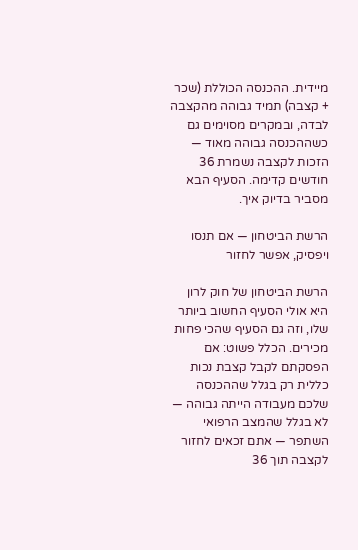מיידית. ההכנסה הכוללת (שכר + קצבה) תמיד גבוהה מהקצבה לבדה, ובמקרים מסוימים גם כשההכנסה גבוהה מאוד — הזכות לקצבה נשמרת 36 חודשים קדימה. הסעיף הבא מסביר בדיוק איך.

הרשת הביטחון — אם תנסו ויפסיק, אפשר לחזור

הרשת הביטחון של חוק לרון היא אולי הסעיף החשוב ביותר שלו, וזה גם הסעיף שהכי פחות מכירים. הכלל פשוט: אם הפסקתם לקבל קצבת נכות כללית רק בגלל שההכנסה שלכם מעבודה הייתה גבוהה — לא בגלל שהמצב הרפואי השתפר — אתם זכאים לחזור לקצבה תוך 36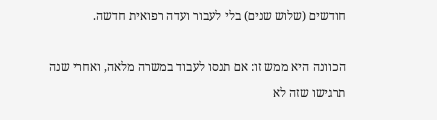חודשים (שלוש שנים) בלי לעבור ועדה רפואית חדשה.

הכוונה היא ממש זו: אם תנסו לעבוד במשרה מלאה, ואחרי שנה תרגישו שזה לא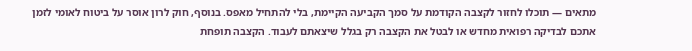מתאים — תוכלו לחזור לקצבה הקודמת על סמך הקביעה הקיימת, בלי להתחיל מאפס. בנוסף, חוק לרון אוסר על ביטוח לאומי לזמן אתכם לבדיקה רפואית מחדש או לבטל את הקצבה רק בגלל שיצאתם לעבוד. הקצבה תופחת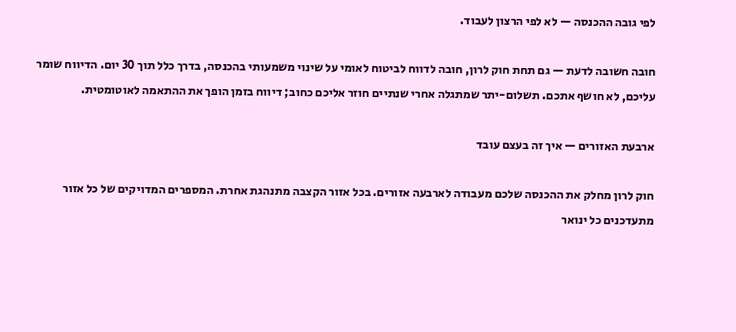לפי גובה ההכנסה — לא לפי הרצון לעבוד.

חובה חשובה לדעת — גם תחת חוק לרון, חובה לדווח לביטוח לאומי על שינוי משמעותי בהכנסה, בדרך כלל תוך 30 יום. הדיווח שומר עליכם, לא חושף אתכם. תשלום-יתר שמתגלה אחרי שנתיים חוזר אליכם כחוב; דיווח בזמן הופך את ההתאמה לאוטומטית.

ארבעת האזורים — איך זה בעצם עובד

חוק לרון מחלק את ההכנסה שלכם מעבודה לארבעה אזורים. בכל אזור הקצבה מתנהגת אחרת. המספרים המדויקים של כל אזור מתעדכנים כל ינואר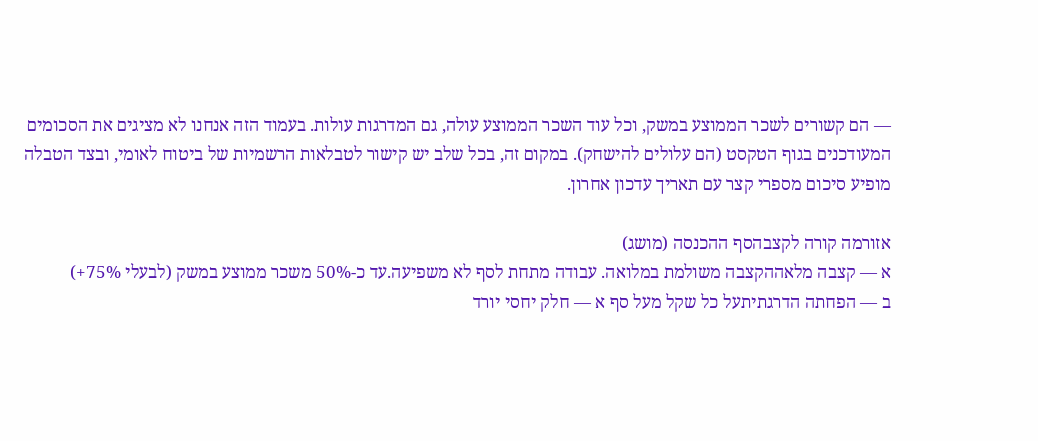— הם קשורים לשכר הממוצע במשק, וכל עוד השכר הממוצע עולה, גם המדרגות עולות. בעמוד הזה אנחנו לא מציגים את הסכומים המעודכנים בגוף הטקסט (הם עלולים להישחק). במקום זה, בכל שלב יש קישור לטבלאות הרשמיות של ביטוח לאומי, ובצד הטבלה מופיע סיכום מספרי קצר עם תאריך עדכון אחרון.

אזורמה קורה לקצבהסף ההכנסה (מושג)
א — קצבה מלאההקצבה משולמת במלואה. עבודה מתחת לסף לא משפיעה.עד כ-50% משכר ממוצע במשק (לבעלי 75%+)
ב — הפחתה הדרגתיתעל כל שקל מעל סף א — חלק יחסי יורד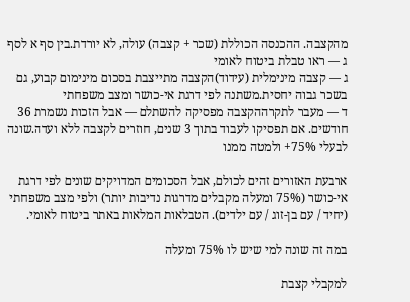מהקצבה. ההכנסה הכוללת (שכר + קצבה) עולה, לא יורדת.בין סף א לסף ג — ראו טבלת ביטוח לאומי
ג — קצבה מינימלית (עידוד)הקצבה מתייצבת בסכום מינימום קבוע, גם בשכר גבוה יחסית.משתנה לפי דרגת אי-כושר ומצב משפחתי
ד — מעבר לתקרההקצבה מפסיקה להשתלם — אבל הזכות נשמרת 36 חודשים. אם תפסיקו לעבוד בתוך 3 שנים, חוזרים לקצבה ללא ועדה.שונה לבעלי 75%+ ולמטה ממנו

ארבעת האזורים זהים לכולם, אבל הסכומים המדויקים שונים לפי דרגת אי-כושר (75% ומעלה מקבלים מדרגות נדיבות יותר) ולפי מצב משפחתי (יחיד / עם בן-זוג / עם ילדים). הטבלאות המלאות באתר ביטוח לאומי.

במה זה שונה למי שיש לו 75% ומעלה

למקבלי קצבת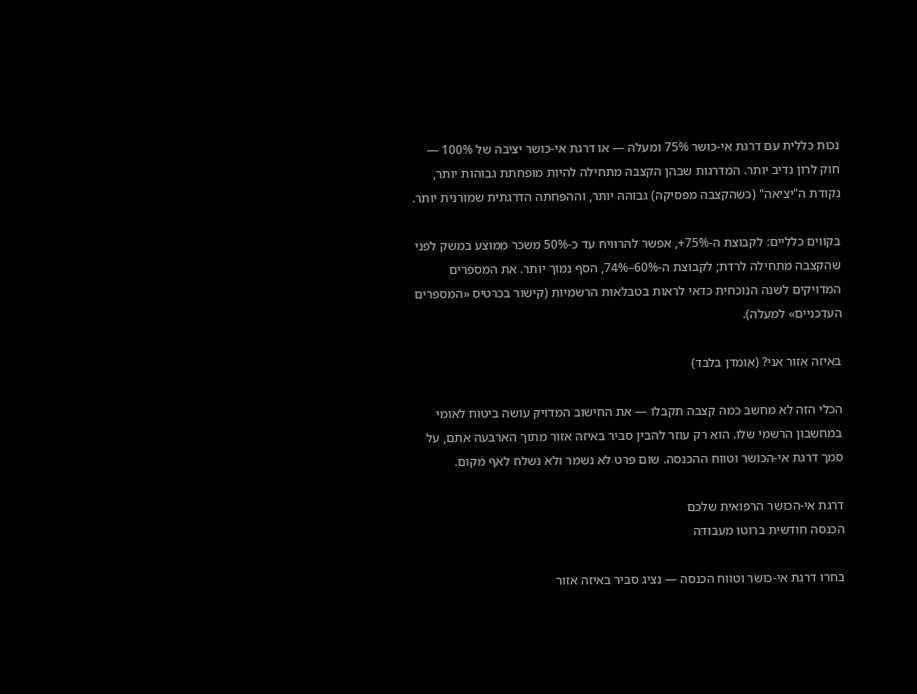נכות כללית עם דרגת אי-כושר 75% ומעלה — או דרגת אי-כושר יציבה של 100% — חוק לרון נדיב יותר. המדרגות שבהן הקצבה מתחילה להיות מופחתת גבוהות יותר, נקודת ה"יציאה" (כשהקצבה מפסיקה) גבוהה יותר, וההפחתה הדרגתית שמורנית יותר.

בקווים כלליים: לקבוצת ה-75%+, אפשר להרוויח עד כ-50% משכר ממוצע במשק לפני שהקצבה מתחילה לרדת; לקבוצת ה-60%–74%, הסף נמוך יותר. את המספרים המדויקים לשנה הנוכחית כדאי לראות בטבלאות הרשמיות (קישור בכרטיס «המספרים העדכניים» למעלה).

באיזה אזור אני? (אומדן בלבד)

הכלי הזה לא מחשב כמה קצבה תקבלו — את החישוב המדויק עושה ביטוח לאומי במחשבון הרשמי שלו. הוא רק עוזר להבין סביר באיזה אזור מתוך הארבעה אתם, על סמך דרגת אי-הכושר וטווח ההכנסה. שום פרט לא נשמר ולא נשלח לאף מקום.

דרגת אי-הכושר הרפואית שלכם
הכנסה חודשית ברוטו מעבודה

בחרו דרגת אי-כושר וטווח הכנסה — נציג סביר באיזה אזור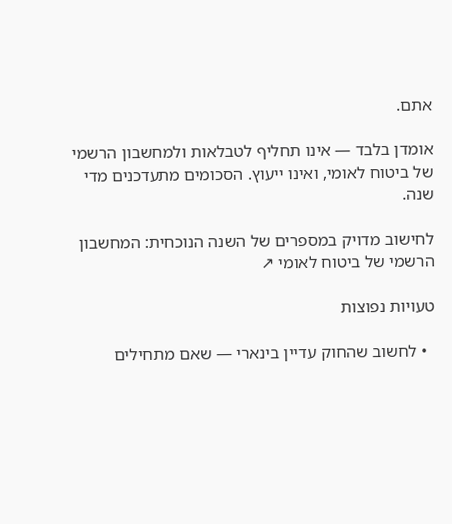אתם.

אומדן בלבד — אינו תחליף לטבלאות ולמחשבון הרשמי של ביטוח לאומי, ואינו ייעוץ. הסכומים מתעדכנים מדי שנה.

לחישוב מדויק במספרים של השנה הנוכחית: המחשבון הרשמי של ביטוח לאומי ↗

טעויות נפוצות

  • לחשוב שהחוק עדיין בינארי — שאם מתחילים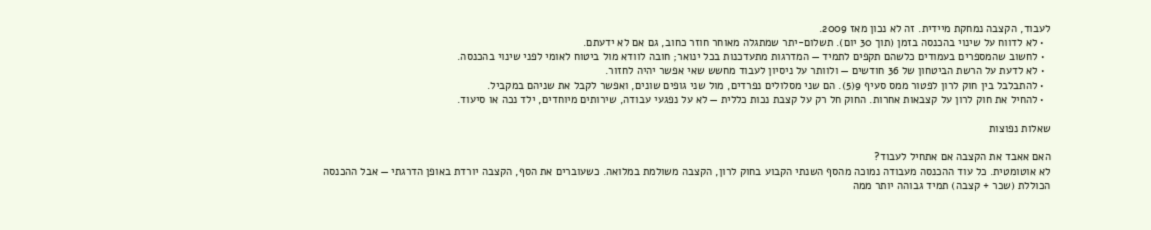לעבוד, הקצבה נמחקת מיידית. זה לא נכון מאז 2009.
  • לא לדווח על שינוי בהכנסה בזמן (תוך 30 יום). תשלום-יתר שמתגלה מאוחר חוזר כחוב, גם אם לא ידעתם.
  • לחשוב שהמספרים בעמודים כלשהם תקפים לתמיד — המדרגות מתעדכנות בכל ינואר; חובה לוודא מול ביטוח לאומי לפני שינוי בהכנסה.
  • לא לדעת על הרשת הביטחון של 36 חודשים — ולוותר על ניסיון לעבוד מחשש שאי אפשר יהיה לחזור.
  • להתבלבל בין חוק לרון לפטור ממס סעיף 9(5). הם שני מסלולים נפרדים, מול שני גופים שונים, ואפשר לקבל את שניהם במקביל.
  • להחיל את חוק לרון על קצבאות אחרות. החוק חל רק על קצבת נכות כללית — לא על נפגעי עבודה, שירותים מיוחדים, ילד נכה או סיעוד.

שאלות נפוצות

האם אאבד את הקצבה אם אתחיל לעבוד?
לא אוטומטית. כל עוד ההכנסה מעבודה נמוכה מהסף השנתי הקבוע בחוק לרון, הקצבה משולמת במלואה. כשעוברים את הסף, הקצבה יורדת באופן הדרגתי — אבל ההכנסה הכוללת (שכר + קצבה) תמיד גבוהה יותר ממה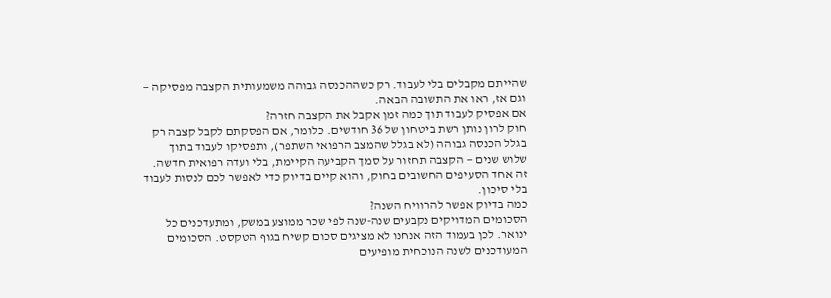שהייתם מקבלים בלי לעבוד. רק כשההכנסה גבוהה משמעותית הקצבה מפסיקה — וגם אז, ראו את התשובה הבאה.
אם אפסיק לעבוד תוך כמה זמן אקבל את הקצבה חזרה?
חוק לרון נותן רשת ביטחון של 36 חודשים. כלומר, אם הפסקתם לקבל קצבה רק בגלל הכנסה גבוהה (לא בגלל שהמצב הרפואי השתפר), ותפסיקו לעבוד בתוך שלוש שנים — הקצבה תחזור על סמך הקביעה הקיימת, בלי ועדה רפואית חדשה. זה אחד הסעיפים החשובים בחוק, והוא קיים בדיוק כדי לאפשר לכם לנסות לעבוד בלי סיכון.
כמה בדיוק אפשר להרוויח השנה?
הסכומים המדויקים נקבעים שנה-שנה לפי שכר ממוצע במשק, ומתעדכנים כל ינואר. לכן בעמוד הזה אנחנו לא מציגים סכום קשיח בגוף הטקסט. הסכומים המעודכנים לשנה הנוכחית מופיעים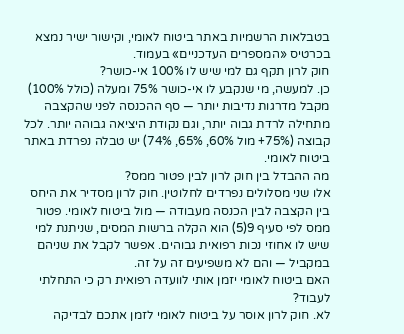בטבלאות הרשמיות באתר ביטוח לאומי, וקישור ישיר נמצא בכרטיס «המספרים העדכניים» בעמוד.
חוק לרון תקף גם למי שיש לו 100% אי-כושר?
כן. למעשה, מי שנקבע לו אי-כושר 75% ומעלה (כולל 100%) מקבל מדרגות נדיבות יותר — סף ההכנסה לפני שהקצבה מתחילה לרדת גבוה יותר, וגם נקודת היציאה גבוהה יותר. לכל קבוצה (75%+ מול 60%, 65%, 74%) יש טבלה נפרדת באתר ביטוח לאומי.
מה ההבדל בין חוק לרון לבין פטור ממס?
אלו שני מסלולים נפרדים לחלוטין. חוק לרון מסדיר את היחס בין הקצבה לבין הכנסה מעבודה — מול ביטוח לאומי. פטור ממס לפי סעיף 9(5) הוא הקלה ברשות המסים, שניתנת למי שיש לו אחוזי נכות רפואית גבוהים. אפשר לקבל את שניהם במקביל — והם לא משפיעים זה על זה.
האם ביטוח לאומי יזמן אותי לוועדה רפואית רק כי התחלתי לעבוד?
לא. חוק לרון אוסר על ביטוח לאומי לזמן אתכם לבדיקה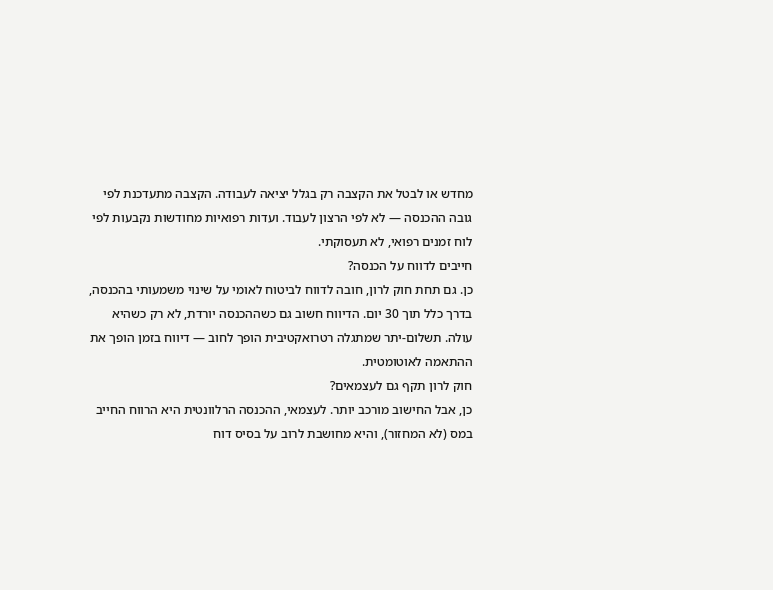מחדש או לבטל את הקצבה רק בגלל יציאה לעבודה. הקצבה מתעדכנת לפי גובה ההכנסה — לא לפי הרצון לעבוד. ועדות רפואיות מחודשות נקבעות לפי לוח זמנים רפואי, לא תעסוקתי.
חייבים לדווח על הכנסה?
כן. גם תחת חוק לרון, חובה לדווח לביטוח לאומי על שינוי משמעותי בהכנסה, בדרך כלל תוך 30 יום. הדיווח חשוב גם כשההכנסה יורדת, לא רק כשהיא עולה. תשלום-יתר שמתגלה רטרואקטיבית הופך לחוב — דיווח בזמן הופך את ההתאמה לאוטומטית.
חוק לרון תקף גם לעצמאים?
כן, אבל החישוב מורכב יותר. לעצמאי, ההכנסה הרלוונטית היא הרווח החייב במס (לא המחזור), והיא מחושבת לרוב על בסיס דוח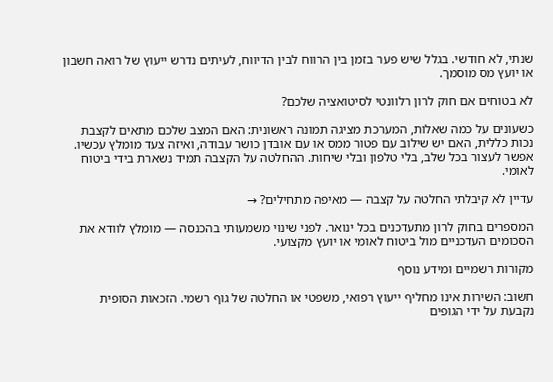שנתי, לא חודשי. בגלל שיש פער בזמן בין הרווח לבין הדיווח, לעיתים נדרש ייעוץ של רואה חשבון או יועץ מס מוסמך.

לא בטוחים אם חוק לרון רלוונטי לסיטואציה שלכם?

כשעונים על כמה שאלות, המערכת מציגה תמונה ראשונית: האם המצב שלכם מתאים לקצבת נכות כללית, האם יש שילוב עם פטור ממס או עם אובדן כושר עבודה, ואיזה צעד מומלץ עכשיו. אפשר לעצור בכל שלב, בלי טלפון ובלי שיחות. ההחלטה על הקצבה תמיד נשארת בידי ביטוח לאומי.

עדיין לא קיבלתי החלטה על קצבה — מאיפה מתחילים? →

המספרים בחוק לרון מתעדכנים בכל ינואר. לפני שינוי משמעותי בהכנסה — מומלץ לוודא את הסכומים העדכניים מול ביטוח לאומי או יועץ מקצועי.

מקורות רשמיים ומידע נוסף

חשוב: השירות אינו מחליף ייעוץ רפואי, משפטי או החלטה של גוף רשמי. הזכאות הסופית נקבעת על ידי הגופים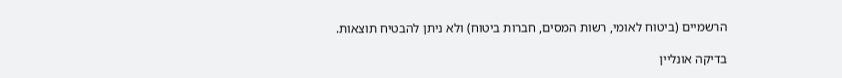הרשמיים (ביטוח לאומי, רשות המסים, חברות ביטוח) ולא ניתן להבטיח תוצאות.

בדיקה אונליין